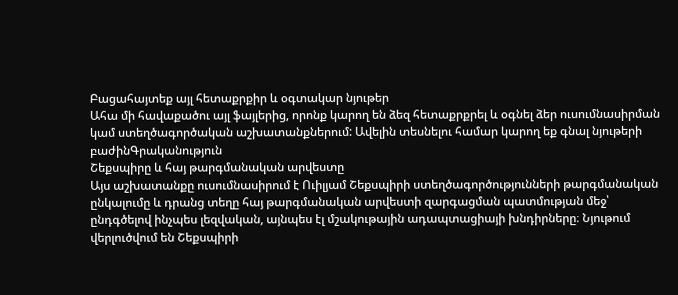Բացահայտեք այլ հետաքրքիր և օգտակար նյութեր
Ահա մի հավաքածու այլ ֆայլերից, որոնք կարող են ձեզ հետաքրքրել և օգնել ձեր ուսումնասիրման կամ ստեղծագործական աշխատանքներում: Ավելին տեսնելու համար կարող եք գնալ նյութերի բաժինԳրականություն
Շեքսպիրը և հայ թարգմանական արվեստը
Այս աշխատանքը ուսումնասիրում է Ուիլյամ Շեքսպիրի ստեղծագործությունների թարգմանական ընկալումը և դրանց տեղը հայ թարգմանական արվեստի զարգացման պատմության մեջ՝ ընդգծելով ինչպես լեզվական, այնպես էլ մշակութային ադապտացիայի խնդիրները։ Նյութում վերլուծվում են Շեքսպիրի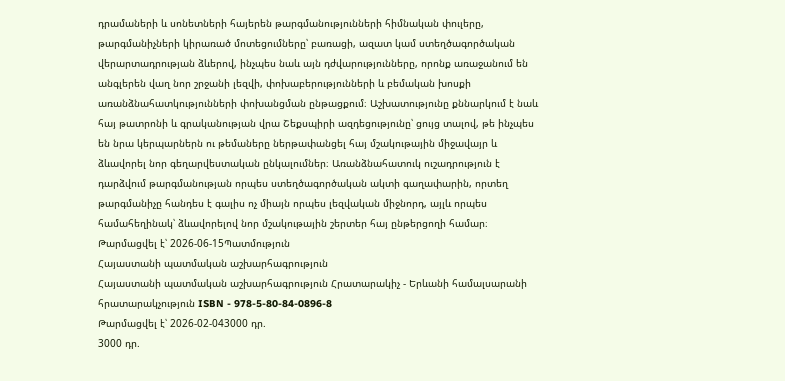դրամաների և սոնետների հայերեն թարգմանությունների հիմնական փուլերը, թարգմանիչների կիրառած մոտեցումները՝ բառացի, ազատ կամ ստեղծագործական վերարտադրության ձևերով, ինչպես նաև այն դժվարությունները, որոնք առաջանում են անգլերեն վաղ նոր շրջանի լեզվի, փոխաբերությունների և բեմական խոսքի առանձնահատկությունների փոխանցման ընթացքում։ Աշխատությունը քննարկում է նաև հայ թատրոնի և գրականության վրա Շեքսպիրի ազդեցությունը՝ ցույց տալով, թե ինչպես են նրա կերպարներն ու թեմաները ներթափանցել հայ մշակութային միջավայր և ձևավորել նոր գեղարվեստական ընկալումներ։ Առանձնահատուկ ուշադրություն է դարձվում թարգմանության որպես ստեղծագործական ակտի գաղափարին, որտեղ թարգմանիչը հանդես է գալիս ոչ միայն որպես լեզվական միջնորդ, այլև որպես համահեղինակ՝ ձևավորելով նոր մշակութային շերտեր հայ ընթերցողի համար։
Թարմացվել է՝ 2026-06-15Պատմություն
Հայաստանի պատմական աշխարհագրություն
Հայաստանի պատմական աշխարհագրություն Հրատարակիչ - Երևանի համալսարանի հրատարակչություն ISBN - 978-5-80-84-0896-8
Թարմացվել է՝ 2026-02-043000 դր.
3000 դր.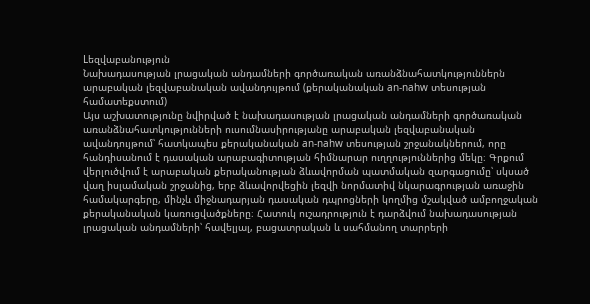Lեզվաբանություն
Նախադասության լրացական անդամների գործառական առանձնահատկություններն արաբական լեզվաբանական ավանդույթում (քերականական an-nahw տեսության համատեքստում)
Այս աշխատությունը նվիրված է նախադասության լրացական անդամների գործառական առանձնահատկությունների ուսումնասիրությանը արաբական լեզվաբանական ավանդույթում՝ հատկապես քերականական an-nahw տեսության շրջանակներում, որը հանդիսանում է դասական արաբագիտության հիմնարար ուղղություններից մեկը։ Գրքում վերլուծվում է արաբական քերականության ձևավորման պատմական զարգացումը՝ սկսած վաղ իսլամական շրջանից, երբ ձևավորվեցին լեզվի նորմատիվ նկարագրության առաջին համակարգերը, մինչև միջնադարյան դասական դպրոցների կողմից մշակված ամբողջական քերականական կառուցվածքները։ Հատուկ ուշադրություն է դարձվում նախադասության լրացական անդամների՝ հավելյալ, բացատրական և սահմանող տարրերի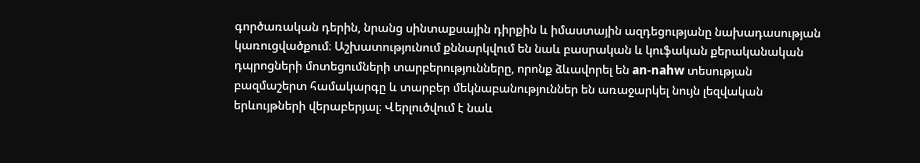գործառական դերին, նրանց սինտաքսային դիրքին և իմաստային ազդեցությանը նախադասության կառուցվածքում։ Աշխատությունում քննարկվում են նաև բասրական և կուֆական քերականական դպրոցների մոտեցումների տարբերությունները, որոնք ձևավորել են an-nahw տեսության բազմաշերտ համակարգը և տարբեր մեկնաբանություններ են առաջարկել նույն լեզվական երևույթների վերաբերյալ։ Վերլուծվում է նաև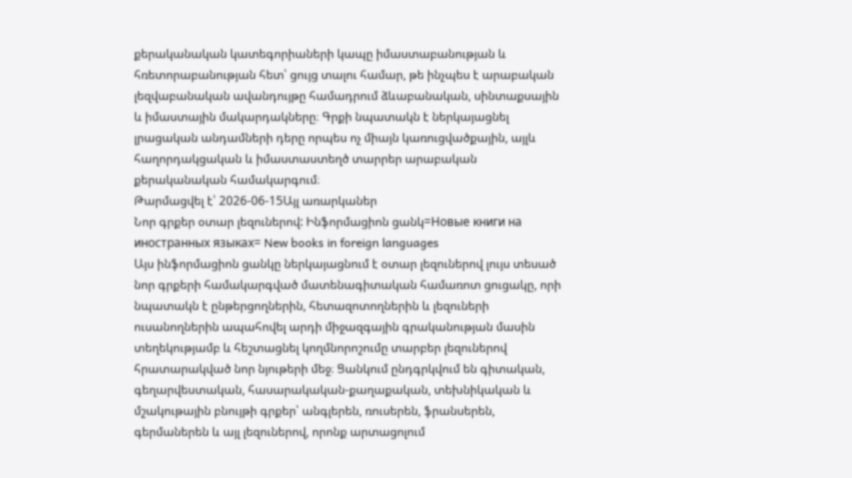քերականական կատեգորիաների կապը իմաստաբանության և հռետորաբանության հետ՝ ցույց տալու համար, թե ինչպես է արաբական լեզվաբանական ավանդույթը համադրում ձևաբանական, սինտաքսային և իմաստային մակարդակները։ Գրքի նպատակն է ներկայացնել լրացական անդամների դերը որպես ոչ միայն կառուցվածքային, այլև հաղորդակցական և իմաստաստեղծ տարրեր արաբական քերականական համակարգում։
Թարմացվել է՝ 2026-06-15Այլ առարկաներ
Նոր գրքեր օտար լեզուներով: Ինֆորմացիոն ցանկ=Новые книги на иностранных языках= New books in foreign languages
Այս ինֆորմացիոն ցանկը ներկայացնում է օտար լեզուներով լույս տեսած նոր գրքերի համակարգված մատենագիտական համառոտ ցուցակը, որի նպատակն է ընթերցողներին, հետազոտողներին և լեզուների ուսանողներին ապահովել արդի միջազգային գրականության մասին տեղեկությամբ և հեշտացնել կողմնորոշումը տարբեր լեզուներով հրատարակված նոր նյութերի մեջ։ Ցանկում ընդգրկվում են գիտական, գեղարվեստական, հասարակական-քաղաքական, տեխնիկական և մշակութային բնույթի գրքեր՝ անգլերեն, ռուսերեն, ֆրանսերեն, գերմաներեն և այլ լեզուներով, որոնք արտացոլում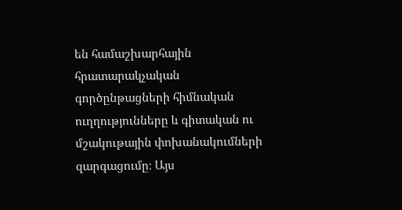են համաշխարհային հրատարակչական գործընթացների հիմնական ուղղությունները և գիտական ու մշակութային փոխանակումների զարգացումը։ Այս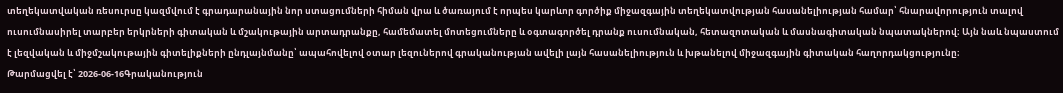տեղեկատվական ռեսուրսը կազմվում է գրադարանային նոր ստացումների հիման վրա և ծառայում է որպես կարևոր գործիք միջազգային տեղեկատվության հասանելիության համար՝ հնարավորություն տալով ուսումնասիրել տարբեր երկրների գիտական և մշակութային արտադրանքը, համեմատել մոտեցումները և օգտագործել դրանք ուսումնական, հետազոտական և մասնագիտական նպատակներով։ Այն նաև նպաստում է լեզվական և միջմշակութային գիտելիքների ընդլայնմանը՝ ապահովելով օտար լեզուներով գրականության ավելի լայն հասանելիություն և խթանելով միջազգային գիտական հաղորդակցությունը։
Թարմացվել է՝ 2026-06-16Գրականություն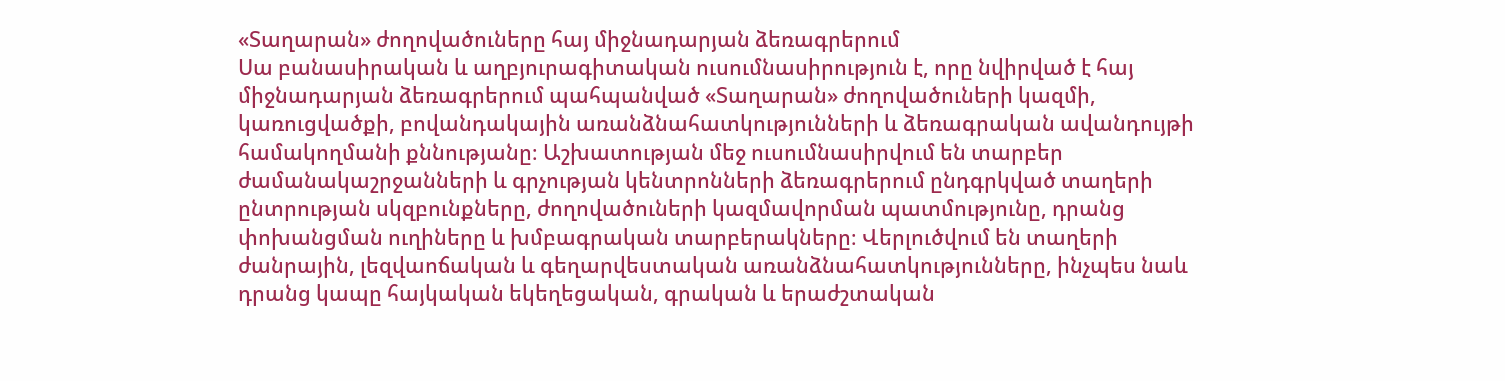«Տաղարան» ժողովածուները հայ միջնադարյան ձեռագրերում
Սա բանասիրական և աղբյուրագիտական ուսումնասիրություն է, որը նվիրված է հայ միջնադարյան ձեռագրերում պահպանված «Տաղարան» ժողովածուների կազմի, կառուցվածքի, բովանդակային առանձնահատկությունների և ձեռագրական ավանդույթի համակողմանի քննությանը։ Աշխատության մեջ ուսումնասիրվում են տարբեր ժամանակաշրջանների և գրչության կենտրոնների ձեռագրերում ընդգրկված տաղերի ընտրության սկզբունքները, ժողովածուների կազմավորման պատմությունը, դրանց փոխանցման ուղիները և խմբագրական տարբերակները։ Վերլուծվում են տաղերի ժանրային, լեզվաոճական և գեղարվեստական առանձնահատկությունները, ինչպես նաև դրանց կապը հայկական եկեղեցական, գրական և երաժշտական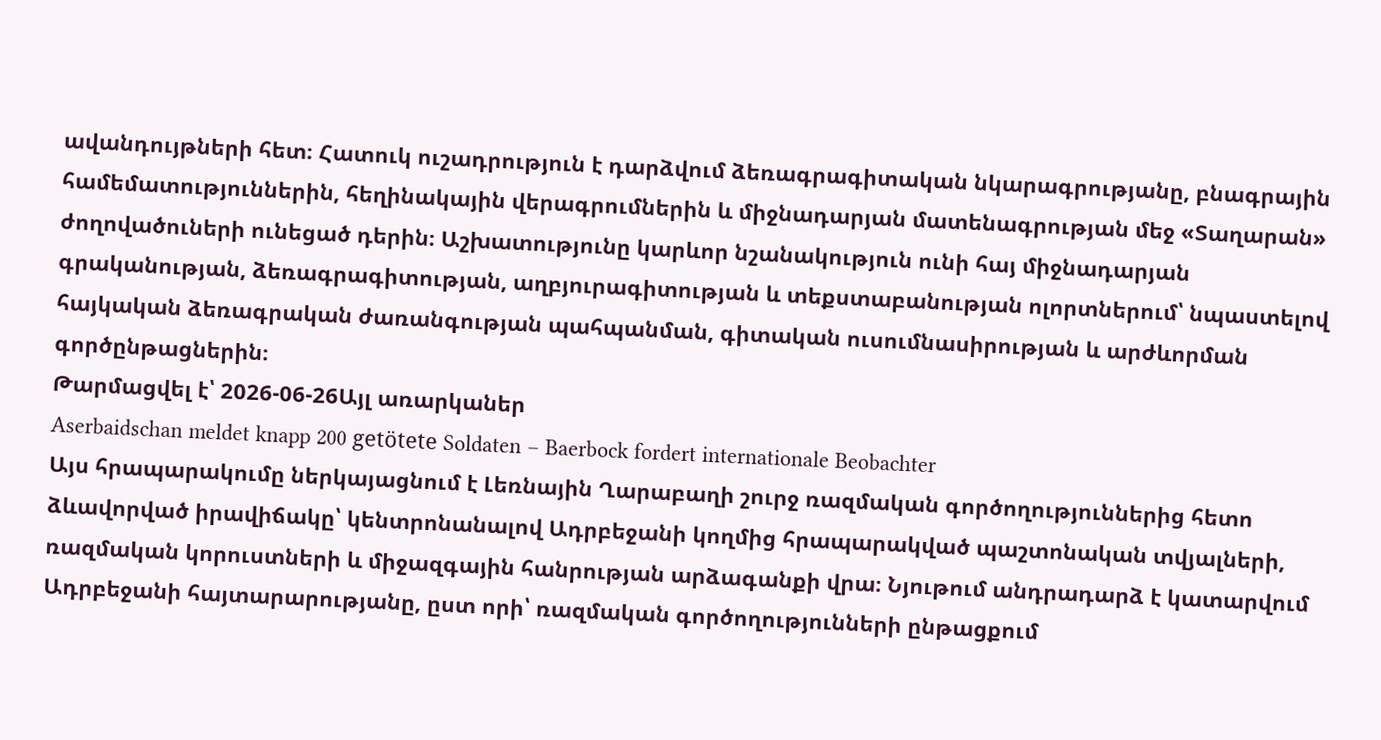ավանդույթների հետ։ Հատուկ ուշադրություն է դարձվում ձեռագրագիտական նկարագրությանը, բնագրային համեմատություններին, հեղինակային վերագրումներին և միջնադարյան մատենագրության մեջ «Տաղարան» ժողովածուների ունեցած դերին։ Աշխատությունը կարևոր նշանակություն ունի հայ միջնադարյան գրականության, ձեռագրագիտության, աղբյուրագիտության և տեքստաբանության ոլորտներում՝ նպաստելով հայկական ձեռագրական ժառանգության պահպանման, գիտական ուսումնասիրության և արժևորման գործընթացներին։
Թարմացվել է՝ 2026-06-26Այլ առարկաներ
Aserbaidschan meldet knapp 200 getötete Soldaten – Baerbock fordert internationale Beobachter
Այս հրապարակումը ներկայացնում է Լեռնային Ղարաբաղի շուրջ ռազմական գործողություններից հետո ձևավորված իրավիճակը՝ կենտրոնանալով Ադրբեջանի կողմից հրապարակված պաշտոնական տվյալների, ռազմական կորուստների և միջազգային հանրության արձագանքի վրա։ Նյութում անդրադարձ է կատարվում Ադրբեջանի հայտարարությանը, ըստ որի՝ ռազմական գործողությունների ընթացքում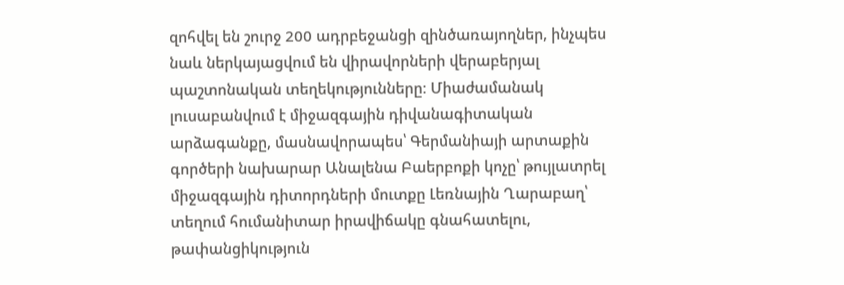զոհվել են շուրջ 200 ադրբեջանցի զինծառայողներ, ինչպես նաև ներկայացվում են վիրավորների վերաբերյալ պաշտոնական տեղեկությունները։ Միաժամանակ լուսաբանվում է միջազգային դիվանագիտական արձագանքը, մասնավորապես՝ Գերմանիայի արտաքին գործերի նախարար Անալենա Բաերբոքի կոչը՝ թույլատրել միջազգային դիտորդների մուտքը Լեռնային Ղարաբաղ՝ տեղում հումանիտար իրավիճակը գնահատելու, թափանցիկություն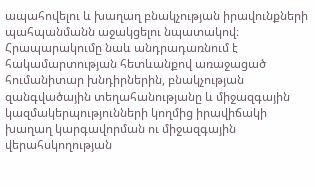ապահովելու և խաղաղ բնակչության իրավունքների պահպանմանն աջակցելու նպատակով։ Հրապարակումը նաև անդրադառնում է հակամարտության հետևանքով առաջացած հումանիտար խնդիրներին, բնակչության զանգվածային տեղահանությանը և միջազգային կազմակերպությունների կողմից իրավիճակի խաղաղ կարգավորման ու միջազգային վերահսկողության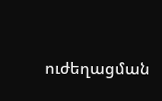ուժեղացման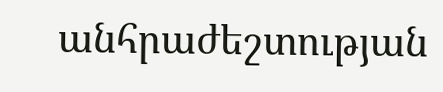անհրաժեշտության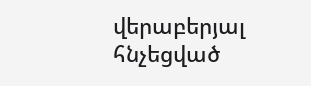վերաբերյալ հնչեցված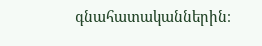գնահատականներին։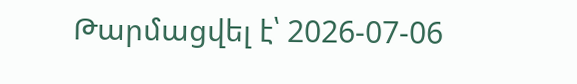Թարմացվել է՝ 2026-07-06